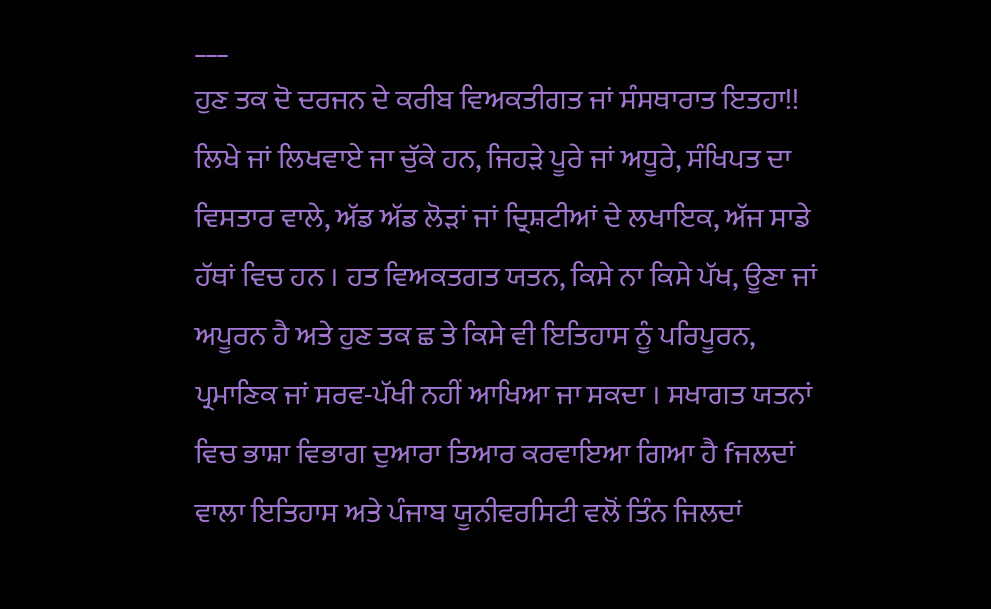___
ਹੁਣ ਤਕ ਦੋ ਦਰਜਨ ਦੇ ਕਰੀਬ ਵਿਅਕਤੀਗਤ ਜਾਂ ਸੰਸਥਾਰਾਤ ਇਤਹਾ!! ਲਿਖੇ ਜਾਂ ਲਿਖਵਾਏ ਜਾ ਚੁੱਕੇ ਹਨ, ਜਿਹੜੇ ਪੂਰੇ ਜਾਂ ਅਧੂਰੇ, ਸੰਖਿਪਤ ਦਾ ਵਿਸਤਾਰ ਵਾਲੇ, ਅੱਡ ਅੱਡ ਲੋੜਾਂ ਜਾਂ ਦ੍ਰਿਸ਼ਟੀਆਂ ਦੇ ਲਖਾਇਕ, ਅੱਜ ਸਾਡੇ ਹੱਥਾਂ ਵਿਚ ਹਨ । ਹਤ ਵਿਅਕਤਗਤ ਯਤਨ, ਕਿਸੇ ਨਾ ਕਿਸੇ ਪੱਖ, ਊਣਾ ਜਾਂ ਅਪੂਰਨ ਹੈ ਅਤੇ ਹੁਣ ਤਕ ਛ ਤੇ ਕਿਸੇ ਵੀ ਇਤਿਹਾਸ ਨੂੰ ਪਰਿਪੂਰਨ, ਪ੍ਰਮਾਣਿਕ ਜਾਂ ਸਰਵ-ਪੱਖੀ ਨਹੀਂ ਆਖਿਆ ਜਾ ਸਕਦਾ । ਸਖਾਗਤ ਯਤਨਾਂ ਵਿਚ ਭਾਸ਼ਾ ਵਿਭਾਗ ਦੁਆਰਾ ਤਿਆਰ ਕਰਵਾਇਆ ਗਿਆ ਹੈ fਜਲਦਾਂ ਵਾਲਾ ਇਤਿਹਾਸ ਅਤੇ ਪੰਜਾਬ ਯੂਨੀਵਰਸਿਟੀ ਵਲੋਂ ਤਿੰਨ ਜਿਲਦਾਂ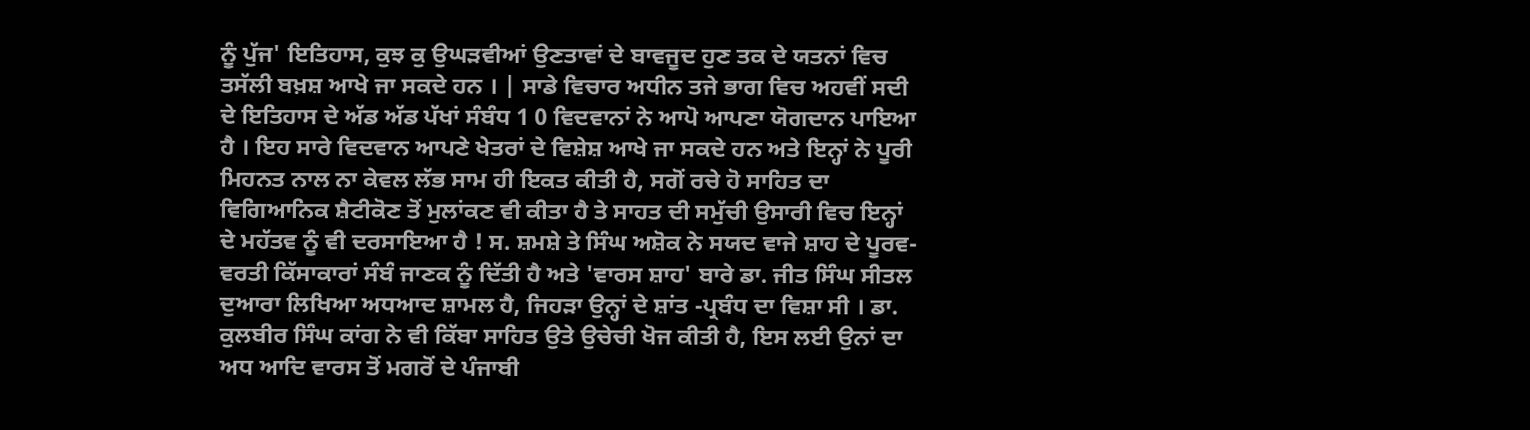ਨੂੰ ਪੁੱਜ' ਇਤਿਹਾਸ, ਕੁਝ ਕੁ ਉਘੜਵੀਆਂ ਉਣਤਾਵਾਂ ਦੇ ਬਾਵਜੂਦ ਹੁਣ ਤਕ ਦੇ ਯਤਨਾਂ ਵਿਚ ਤਸੱਲੀ ਬਖ਼ਸ਼ ਆਖੇ ਜਾ ਸਕਦੇ ਹਨ । | ਸਾਡੇ ਵਿਚਾਰ ਅਧੀਨ ਤਜੇ ਭਾਗ ਵਿਚ ਅਹਵੀਂ ਸਦੀ ਦੇ ਇਤਿਹਾਸ ਦੇ ਅੱਡ ਅੱਡ ਪੱਖਾਂ ਸੰਬੰਧ 1 0 ਵਿਦਵਾਨਾਂ ਨੇ ਆਪੋ ਆਪਣਾ ਯੋਗਦਾਨ ਪਾਇਆ ਹੈ । ਇਹ ਸਾਰੇ ਵਿਦਵਾਨ ਆਪਣੇ ਖੇਤਰਾਂ ਦੇ ਵਿਸ਼ੇਸ਼ ਆਖੇ ਜਾ ਸਕਦੇ ਹਨ ਅਤੇ ਇਨ੍ਹਾਂ ਨੇ ਪੂਰੀ ਮਿਹਨਤ ਨਾਲ ਨਾ ਕੇਵਲ ਲੱਭ ਸਾਮ ਹੀ ਇਕਤ ਕੀਤੀ ਹੈ, ਸਗੋਂ ਰਚੇ ਹੋ ਸਾਹਿਤ ਦਾ ਵਿਗਿਆਨਿਕ ਸ਼ੈਟੀਕੋਣ ਤੋਂ ਮੁਲਾਂਕਣ ਵੀ ਕੀਤਾ ਹੈ ਤੇ ਸਾਹਤ ਦੀ ਸਮੁੱਚੀ ਉਸਾਰੀ ਵਿਚ ਇਨ੍ਹਾਂ ਦੇ ਮਹੱਤਵ ਨੂੰ ਵੀ ਦਰਸਾਇਆ ਹੈ ! ਸ. ਸ਼ਮਸ਼ੇ ਤੇ ਸਿੰਘ ਅਸ਼ੋਕ ਨੇ ਸਯਦ ਵਾਜੇ ਸ਼ਾਹ ਦੇ ਪੂਰਵ-ਵਰਤੀ ਕਿੱਸਾਕਾਰਾਂ ਸੰਬੰ ਜਾਣਕ ਨੂੰ ਦਿੱਤੀ ਹੈ ਅਤੇ 'ਵਾਰਸ ਸ਼ਾਹ' ਬਾਰੇ ਡਾ. ਜੀਤ ਸਿੰਘ ਸੀਤਲ ਦੁਆਰਾ ਲਿਖਿਆ ਅਧਆਦ ਸ਼ਾਮਲ ਹੈ, ਜਿਹੜਾ ਉਨ੍ਹਾਂ ਦੇ ਸ਼ਾਂਤ -ਪ੍ਰਬੰਧ ਦਾ ਵਿਸ਼ਾ ਸੀ । ਡਾ. ਕੁਲਬੀਰ ਸਿੰਘ ਕਾਂਗ ਨੇ ਵੀ ਕਿੱਬਾ ਸਾਹਿਤ ਉਤੇ ਉਚੇਚੀ ਖੋਜ ਕੀਤੀ ਹੈ, ਇਸ ਲਈ ਉਨਾਂ ਦਾ ਅਧ ਆਦਿ ਵਾਰਸ ਤੋਂ ਮਗਰੋਂ ਦੇ ਪੰਜਾਬੀ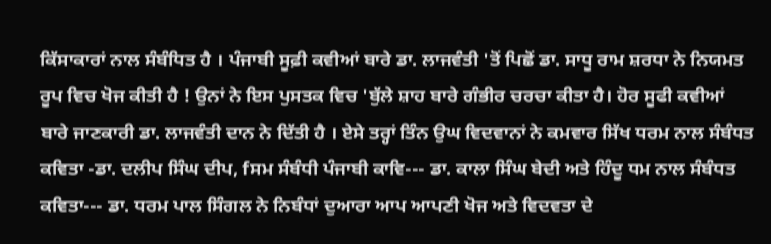ਕਿੱਸਾਕਾਰਾਂ ਨਾਲ ਸੰਬੰਧਿਤ ਹੈ । ਪੰਜਾਬੀ ਸੂਫ਼ੀ ਕਵੀਆਂ ਬਾਰੇ ਡਾ. ਲਾਜਵੰਤੀ 'ਤੋਂ ਪਿਛੋਂ ਡਾ. ਸਾਧੂ ਰਾਮ ਸ਼ਰਧਾ ਨੇ ਨਿਯਮਤ ਰੂਪ ਵਿਚ ਖੋਜ ਕੀਤੀ ਹੈ ! ਉਨਾਂ ਨੇ ਇਸ ਪੁਸਤਕ ਵਿਚ 'ਬੁੱਲੇ ਸ਼ਾਹ ਬਾਰੇ ਗੰਭੀਰ ਚਰਚਾ ਕੀਤਾ ਹੈ। ਹੋਰ ਸੂਫੀ ਕਵੀਆਂ ਬਾਰੇ ਜਾਣਕਾਰੀ ਡਾ. ਲਾਜਵੰਤੀ ਦਾਨ ਨੇ ਦਿੱਤੀ ਹੈ । ਏਸੇ ਤਰ੍ਹਾਂ ਤਿੰਨ ਉਘ ਵਿਦਵਾਨਾਂ ਨੇ ਕਮਵਾਰ ਸਿੱਖ ਧਰਮ ਨਾਲ ਸੰਬੰਧਤ ਕਵਿਤਾ -ਡਾ. ਦਲੀਪ ਸਿੰਘ ਦੀਪ, fਸਮ ਸੰਬੰਧੀ ਪੰਜਾਬੀ ਕਾਵਿ--- ਡਾ. ਕਾਲਾ ਸਿੰਘ ਬੇਦੀ ਅਤੇ ਹਿੰਦੂ ਧਮ ਨਾਲ ਸੰਬੰਧਤ ਕਵਿਤਾ--- ਡਾ. ਧਰਮ ਪਾਲ ਸਿੰਗਲ ਨੇ ਨਿਬੰਧਾਂ ਦੁਆਰਾ ਆਪ ਆਪਣੀ ਖੋਜ ਅਤੇ ਵਿਦਵਤਾ ਦੇ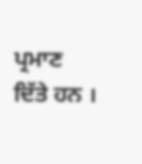ਪ੍ਰਮਾਣ ਦਿੱਤੇ ਹਨ ।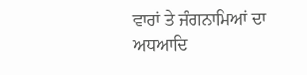ਵਾਰਾਂ ਤੇ ਜੰਗਨਾਮਿਆਂ ਦਾ ਅਧਆਦਿ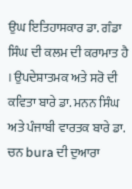ਉਘ ਇਤਿਹਾਸਕਾਰ ਡਾ. ਗੰਡਾ ਸਿੰਘ ਦੀ ਕਲਮ ਦੀ ਕਰਾਮਾਤ ਹੈ । ਉਪਦੇਸ਼ਾਤਮਕ ਅਤੇ ਸਰੋ ਦੀ ਕਵਿਤਾ ਬਾਰੇ ਡਾ. ਮਨਨ ਸਿੰਘ ਅਤੇ ਪੰਜਾਬੀ ਵਾਰਤਕ ਬਾਰੇ ਡਾ. ਚਨ bura ਦੀ ਦੁਆਰਾ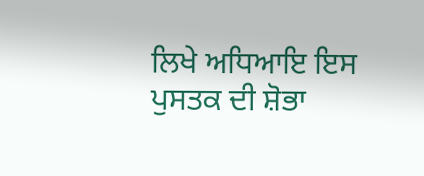ਲਿਖੇ ਅਧਿਆਇ ਇਸ ਪੁਸਤਕ ਦੀ ਸ਼ੋਭਾ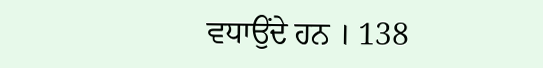ਵਧਾਉਂਦੇ ਹਨ । 138